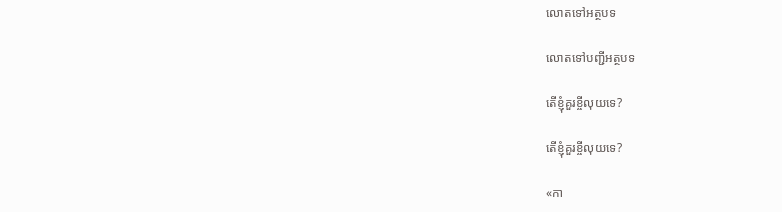លោតទៅអត្ថបទ

លោតទៅបញ្ជីអត្ថបទ

តើខ្ញុំគួរខ្ចីលុយទេ?

តើខ្ញុំគួរខ្ចីលុយទេ?

«កា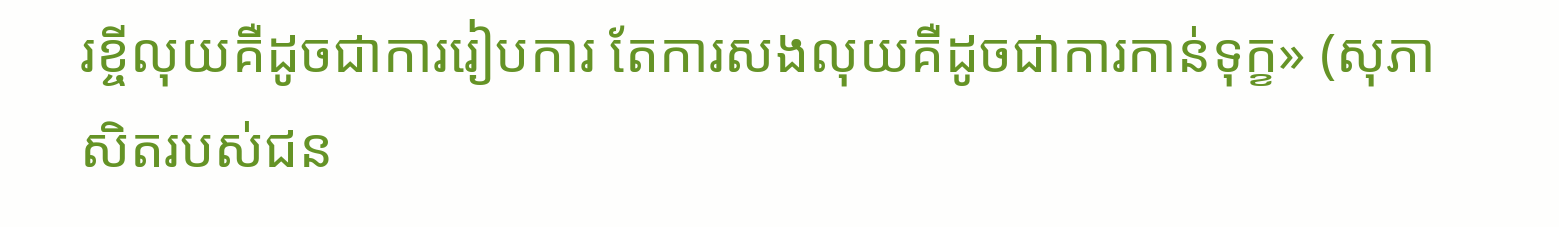រខ្ចីលុយគឺដូចជាការរៀបការ តែការសងលុយគឺដូចជាការកាន់ទុក្ខ» (សុភាសិតរបស់ជន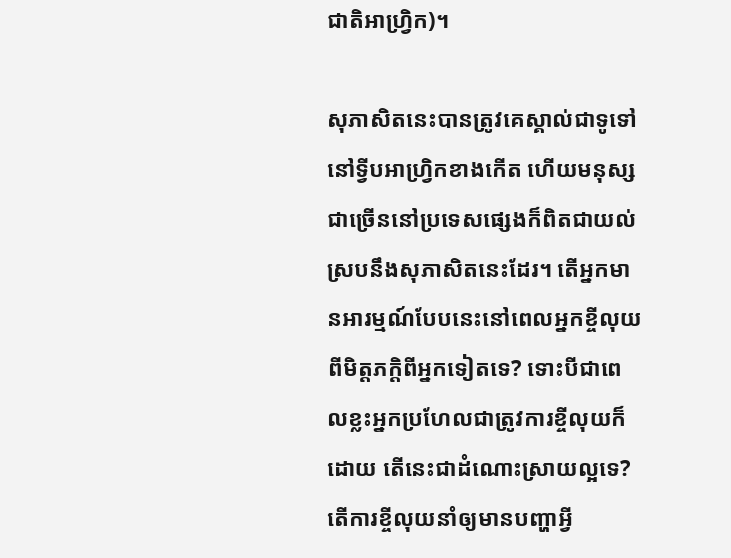ជាតិអាហ្វ្រិក)។

សុភាសិតនេះបានត្រូវគេស្គាល់ជាទូទៅនៅទ្វីបអាហ្វ្រិកខាងកើត ហើយមនុស្សជាច្រើននៅប្រទេសផ្សេងក៏ពិតជាយល់ស្របនឹងសុភាសិតនេះដែរ។ តើអ្នកមានអារម្មណ៍បែបនេះនៅពេលអ្នកខ្ចីលុយពីមិត្ដភក្ដិពីអ្នកទៀតទេ? ទោះបីជាពេលខ្លះអ្នកប្រហែលជាត្រូវការខ្ចីលុយក៏ដោយ តើនេះជាដំណោះស្រាយល្អទេ? តើការខ្ចីលុយនាំឲ្យមានបញ្ហាអ្វី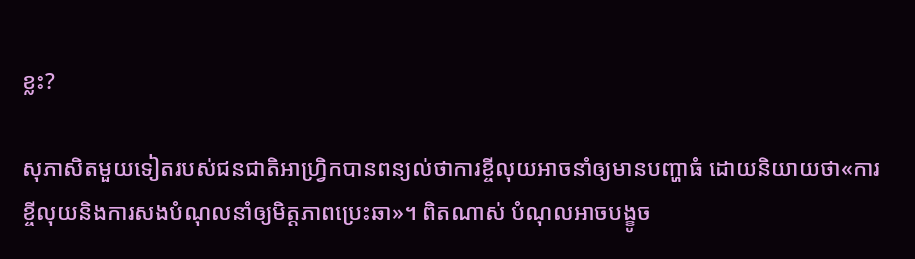ខ្លះ?

សុភាសិតមួយទៀតរបស់ជនជាតិអាហ្វ្រិកបានពន្យល់ថាការខ្ចីលុយអាចនាំឲ្យមានបញ្ហាធំ ដោយនិយាយថា«ការខ្ចីលុយនិងការសងបំណុលនាំឲ្យមិត្ដភាពប្រេះឆា»។ ពិតណាស់ បំណុលអាចបង្ខូច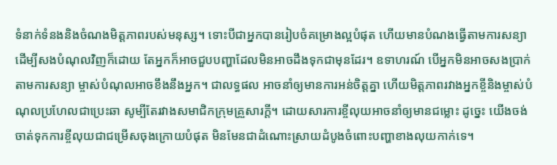ទំនាក់ទំនងនិងចំណងមិត្ដភាពរបស់មនុស្ស។ ទោះបីជាអ្នកបានរៀបចំគម្រោងល្អបំផុត ហើយមានបំណងធ្វើតាមការសន្យាដើម្បីសងបំណុលវិញក៏ដោយ តែអ្នកក៏អាចជួបបញ្ហាដែលមិនអាចដឹងទុកជាមុនដែរ។ ឧទាហរណ៍ បើអ្នកមិនអាចសងប្រាក់តាមការសន្យា ម្ចាស់បំណុលអាចខឹងនឹងអ្នក។ ជាលទ្ធផល អាចនាំឲ្យមានការអន់ចិត្ដគ្នា ហើយមិត្ដភាពរវាងអ្នកខ្ចីនិងម្ចាស់បំណុលប្រហែលជាប្រេះឆា សូម្បីតែរវាងសមាជិកក្រុមគ្រួសារក្ដី។ ដោយសារការខ្ចីលុយអាចនាំឲ្យមានជម្លោះ ដូច្នេះ យើងចង់ចាត់ទុកការខ្ចីលុយជាជម្រើសចុងក្រោយបំផុត មិនមែនជាដំណោះស្រាយដំបូងចំពោះបញ្ហាខាងលុយកាក់ទេ។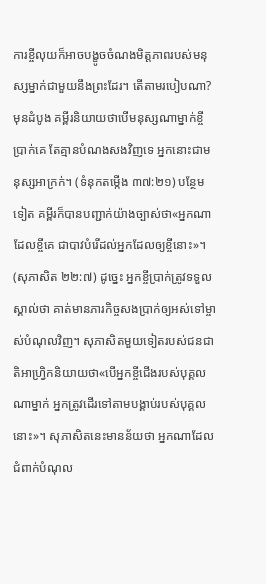ការខ្ចីលុយក៏អាចបង្ខូចចំណងមិត្ដភាពរបស់មនុស្សម្នាក់ជាមួយនឹងព្រះដែរ។ តើតាមរបៀបណា? មុនដំបូង គម្ពីរនិយាយថាបើមនុស្សណាម្នាក់ខ្ចីប្រាក់គេ តែគ្មានបំណងសងវិញទេ អ្នកនោះជាមនុស្សអាក្រក់។ (ទំនុកតម្កើង ៣៧:២១) បន្ថែមទៀត គម្ពីរក៏បានបញ្ជាក់យ៉ាងច្បាស់ថា«អ្នកណាដែលខ្ចីគេ ជាបាវបំរើដល់អ្នកដែលឲ្យខ្ចីនោះ»។ (សុភាសិត ២២:៧) ដូច្នេះ អ្នកខ្ចីប្រាក់ត្រូវទទួលស្គាល់ថា គាត់មានភារកិច្ចសងប្រាក់ឲ្យអស់ទៅម្ចាស់បំណុលវិញ។ សុភាសិតមួយទៀតរបស់ជនជាតិអាហ្វ្រិកនិយាយថា«បើអ្នកខ្ចីជើងរបស់បុគ្គលណាម្នាក់ អ្នកត្រូវដើរទៅតាមបង្គាប់របស់បុគ្គលនោះ»។ សុភាសិតនេះមានន័យថា អ្នកណាដែលជំពាក់បំណុល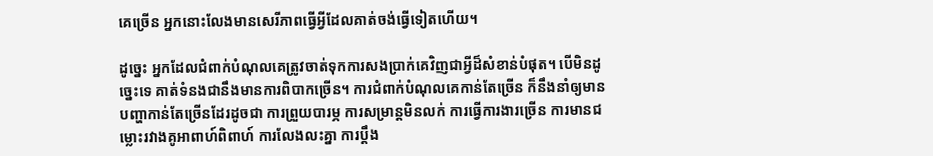គេច្រើន អ្នកនោះលែងមានសេរីភាពធ្វើអ្វីដែលគាត់ចង់ធ្វើទៀតហើយ។

ដូច្នេះ អ្នកដែលជំពាក់បំណុលគេត្រូវចាត់ទុកការសងប្រាក់គេវិញជាអ្វីដ៏សំខាន់បំផុត។ បើមិនដូច្នេះទេ គាត់ទំនងជានឹងមានការពិបាកច្រើន។ ការជំពាក់បំណុលគេកាន់តែច្រើន ក៏នឹងនាំឲ្យមានបញ្ហាកាន់តែច្រើនដែរដូចជា ការព្រួយបារម្ភ ការសម្រាន្ដមិនលក់ ការធ្វើការងារច្រើន ការមានជម្លោះរវាងគូអាពាហ៍ពិពាហ៍ ការលែងលះគ្នា ការប្ដឹង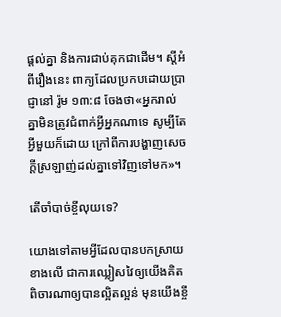ផ្ដល់គ្នា និងការជាប់គុកជាដើម។ ស្ដីអំពីរឿងនេះ ពាក្យដែលប្រកបដោយប្រាជ្ញានៅ រ៉ូម ១៣:៨ ចែងថា«អ្នករាល់គ្នាមិនត្រូវជំពាក់អ្វីអ្នកណាទេ សូម្បីតែអ្វីមួយក៏ដោយ ក្រៅពីការបង្ហាញសេចក្ដីស្រឡាញ់ដល់គ្នាទៅវិញទៅមក»។

តើចាំបាច់ខ្ចីលុយទេ?

យោងទៅតាមអ្វីដែលបានបកស្រាយខាងលើ ជាការឈ្លៀសវៃឲ្យយើងគិតពិចារណាឲ្យបានល្អិតល្អន់ មុនយើងខ្ចី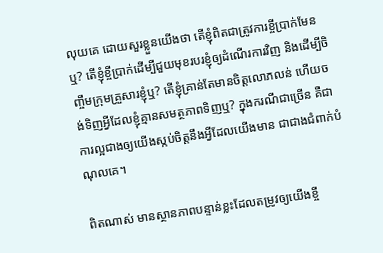លុយគេ ដោយសួរខ្លួនយើងថា តើខ្ញុំពិតជាត្រូវការខ្ចីប្រាក់មែនឬ? តើខ្ញុំខ្ចីប្រាក់ដើម្បីជួយមុខរបរខ្ញុំឲ្យដំណើរការវិញ និងដើម្បីចិញ្ចឹមក្រុមគ្រួសារខ្ញុំឬ? តើខ្ញុំគ្រាន់តែមានចិត្ដលោភលន់ ហើយចង់ទិញអ្វីដែលខ្ញុំគ្មានសមត្ថភាពទិញឬ? ក្នុងករណីជាច្រើន គឺជាការល្អជាងឲ្យយើងស្កប់ចិត្ដនឹងអ្វីដែលយើងមាន ជាជាងជំពាក់បំណុលគេ។

ពិតណាស់ មានស្ថានភាពបន្ទាន់ខ្លះដែលតម្រូវឲ្យយើងខ្ចី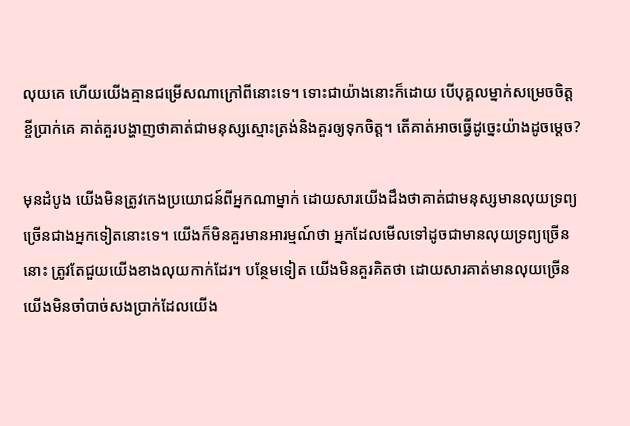លុយគេ ហើយយើងគ្មានជម្រើសណាក្រៅពីនោះទេ។ ទោះជាយ៉ាងនោះក៏ដោយ បើបុគ្គលម្នាក់សម្រេចចិត្ដខ្ចីប្រាក់គេ គាត់គួរបង្ហាញថាគាត់ជាមនុស្សស្មោះត្រង់និងគួរឲ្យទុកចិត្ដ។ តើគាត់អាចធ្វើដូច្នេះយ៉ាងដូចម្ដេច?

មុនដំបូង យើងមិនត្រូវកេងប្រយោជន៍ពីអ្នកណាម្នាក់ ដោយសារយើងដឹងថាគាត់ជាមនុស្សមានលុយទ្រព្យច្រើនជាងអ្នកទៀតនោះទេ។ យើងក៏មិនគួរមានអារម្មណ៍ថា អ្នកដែលមើលទៅដូចជាមានលុយទ្រព្យច្រើននោះ ត្រូវតែជួយយើងខាងលុយកាក់ដែរ។ បន្ថែមទៀត យើងមិនគួរគិតថា ដោយសារគាត់មានលុយច្រើន យើងមិនចាំបាច់សងប្រាក់ដែលយើង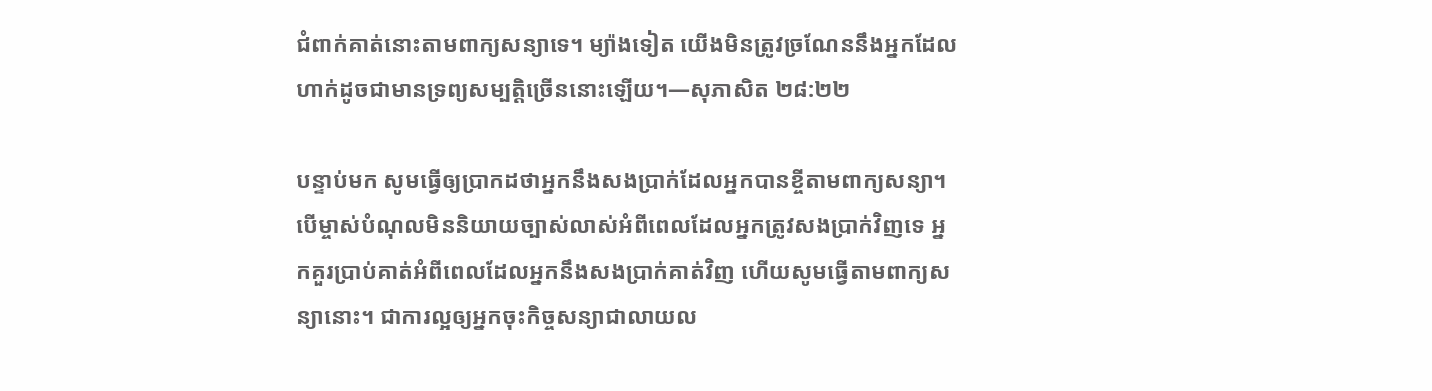ជំពាក់គាត់នោះតាមពាក្យសន្យាទេ។ ម្យ៉ាងទៀត យើងមិនត្រូវច្រណែននឹងអ្នកដែលហាក់ដូចជាមានទ្រព្យសម្បត្ដិច្រើននោះឡើយ។—សុភាសិត ២៨:២២

បន្ទាប់មក សូមធ្វើឲ្យប្រាកដថាអ្នកនឹងសងប្រាក់ដែលអ្នកបានខ្ចីតាមពាក្យសន្យា។ បើម្ចាស់បំណុលមិននិយាយច្បាស់លាស់អំពីពេលដែលអ្នកត្រូវសងប្រាក់វិញទេ អ្នកគួរប្រាប់គាត់អំពីពេលដែលអ្នកនឹងសងប្រាក់គាត់វិញ ហើយសូមធ្វើតាមពាក្យសន្យានោះ។ ជាការល្អឲ្យអ្នកចុះកិច្ចសន្យាជាលាយល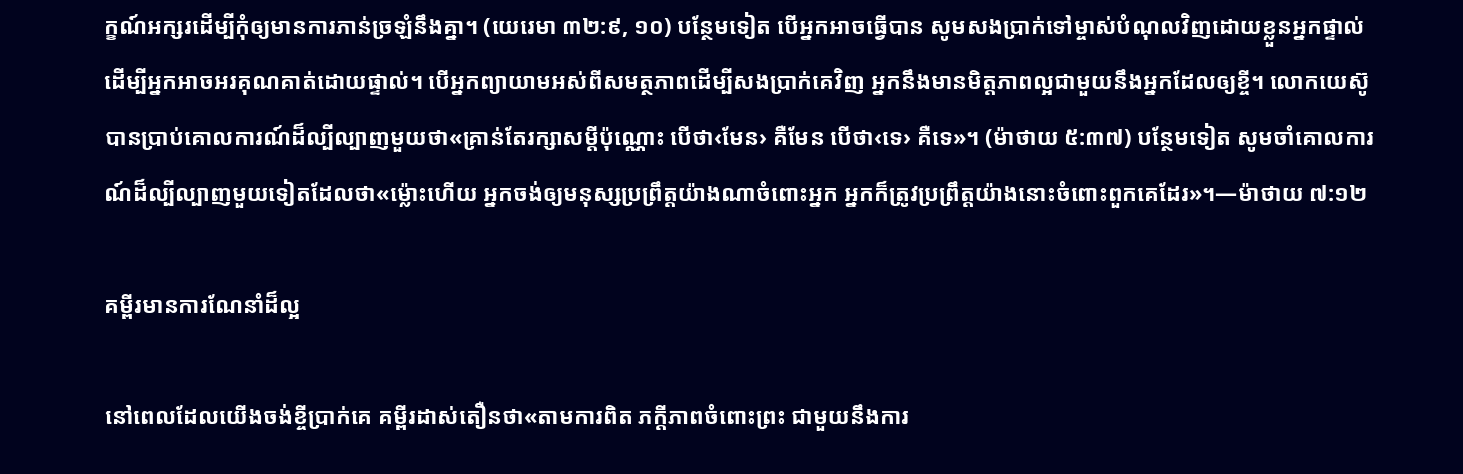ក្ខណ៍អក្សរដើម្បីកុំឲ្យមានការភាន់ច្រឡំនឹងគ្នា។ (យេរេមា ៣២:៩, ១០) បន្ថែមទៀត បើអ្នកអាចធ្វើបាន សូមសងប្រាក់ទៅម្ចាស់បំណុលវិញដោយខ្លួនអ្នកផ្ទាល់ ដើម្បីអ្នកអាចអរគុណគាត់ដោយផ្ទាល់។ បើអ្នកព្យាយាមអស់ពីសមត្ថភាពដើម្បីសងប្រាក់គេវិញ អ្នកនឹងមានមិត្ដភាពល្អជាមួយនឹងអ្នកដែលឲ្យខ្ចី។ លោកយេស៊ូបានប្រាប់គោលការណ៍ដ៏ល្បីល្បាញមួយថា«គ្រាន់តែរក្សាសម្ដីប៉ុណ្ណោះ បើថា‹មែន› គឺមែន បើថា‹ទេ› គឺទេ»។ (ម៉ាថាយ ៥:៣៧) បន្ថែមទៀត សូមចាំគោលការណ៍ដ៏ល្បីល្បាញមួយទៀតដែលថា«ម៉្លោះហើយ អ្នកចង់ឲ្យមនុស្សប្រព្រឹត្ដយ៉ាងណាចំពោះអ្នក អ្នកក៏ត្រូវប្រព្រឹត្ដយ៉ាងនោះចំពោះពួកគេដែរ»។—ម៉ាថាយ ៧:១២

គម្ពីរមានការណែនាំដ៏ល្អ

នៅពេលដែលយើងចង់ខ្ចីប្រាក់គេ គម្ពីរដាស់តឿនថា«តាមការពិត ភក្ដីភាពចំពោះព្រះ ជាមួយនឹងការ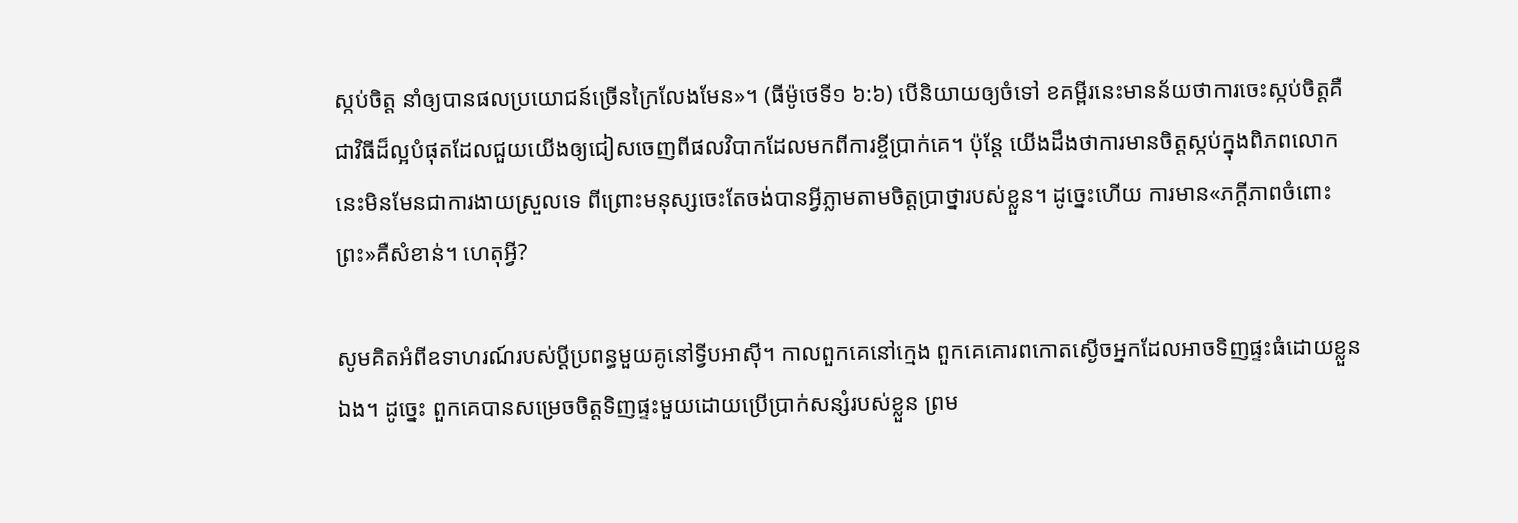ស្កប់ចិត្ដ នាំឲ្យបានផលប្រយោជន៍ច្រើនក្រៃលែងមែន»។ (ធីម៉ូថេទី១ ៦:៦) បើនិយាយឲ្យចំទៅ ខគម្ពីរនេះមានន័យថាការចេះស្កប់ចិត្ដគឺជាវិធីដ៏ល្អបំផុតដែលជួយយើងឲ្យជៀសចេញពីផលវិបាកដែលមកពីការខ្ចីប្រាក់គេ។ ប៉ុន្ដែ យើងដឹងថាការមានចិត្ដស្កប់ក្នុងពិភពលោកនេះមិនមែនជាការងាយស្រួលទេ ពីព្រោះមនុស្សចេះតែចង់បានអ្វីភ្លាមតាមចិត្ដប្រាថ្នារបស់ខ្លួន។ ដូច្នេះហើយ ការមាន«ភក្ដីភាពចំពោះព្រះ»គឺសំខាន់។ ហេតុអ្វី?

សូមគិតអំពីឧទាហរណ៍របស់ប្ដីប្រពន្ធមួយគូនៅទ្វីបអាស៊ី។ កាលពួកគេនៅក្មេង ពួកគេគោរពកោតស្ងើចអ្នកដែលអាចទិញផ្ទះធំដោយខ្លួនឯង។ ដូច្នេះ ពួកគេបានសម្រេចចិត្ដទិញផ្ទះមួយដោយប្រើប្រាក់សន្សំរបស់ខ្លួន ព្រម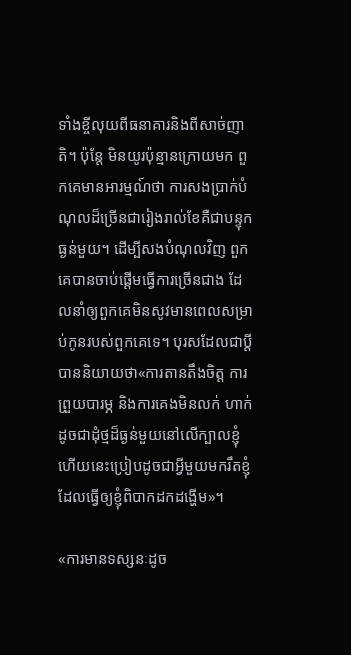ទាំងខ្ចីលុយពីធនាគារនិងពីសាច់ញាតិ។ ប៉ុន្ដែ មិនយូរប៉ុន្មានក្រោយមក ពួកគេមានអារម្មណ៍ថា ការសងប្រាក់បំណុលដ៏ច្រើនជារៀងរាល់ខែគឺជាបន្ទុកធ្ងន់មួយ។ ដើម្បីសងបំណុលវិញ ពួកគេបានចាប់ផ្ដើមធ្វើការច្រើនជាង ដែលនាំឲ្យពួកគេមិនសូវមានពេលសម្រាប់កូនរបស់ពួកគេទេ។ បុរសដែលជាប្ដីបាននិយាយថា«ការតានតឹងចិត្ដ ការព្រួយបារម្ភ និងការគេងមិនលក់ ហាក់ដូចជាដុំថ្មដ៏ធ្ងន់មួយនៅលើក្បាលខ្ញុំ ហើយនេះប្រៀបដូចជាអ្វីមួយមករឹតខ្ញុំដែលធ្វើឲ្យខ្ញុំពិបាកដកដង្ហើម»។

«ការមានទស្សនៈដូច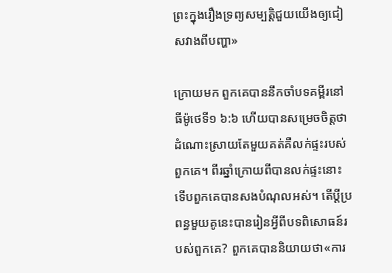ព្រះក្នុងរឿងទ្រព្យសម្បត្ដិជួយយើងឲ្យជៀសវាងពីបញ្ហា»

ក្រោយមក ពួកគេបាននឹកចាំបទគម្ពីរនៅ ធីម៉ូថេទី១ ៦:៦ ហើយបានសម្រេចចិត្ដថា ដំណោះស្រាយតែមួយគត់គឺលក់ផ្ទះរបស់ពួកគេ។ ពីរឆ្នាំក្រោយពីបានលក់ផ្ទះនោះ ទើបពួកគេបានសងបំណុលអស់។ តើប្ដីប្រពន្ធមួយគូនេះបានរៀនអ្វីពីបទពិសោធន៍របស់ពួកគេ? ពួកគេបាននិយាយថា«ការ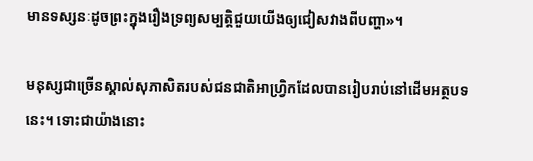មានទស្សនៈដូចព្រះក្នុងរឿងទ្រព្យសម្បត្ដិជួយយើងឲ្យជៀសវាងពីបញ្ហា»។

មនុស្សជាច្រើនស្គាល់សុភាសិតរបស់ជនជាតិអាហ្វ្រិកដែលបានរៀបរាប់នៅដើមអត្ថបទនេះ។ ទោះជាយ៉ាងនោះ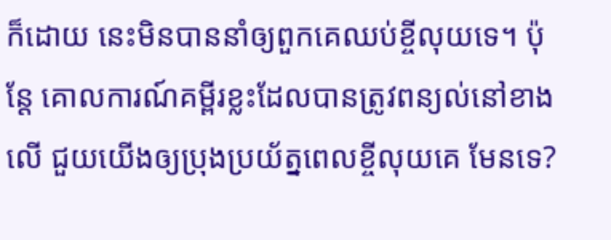ក៏ដោយ នេះមិនបាននាំឲ្យពួកគេឈប់ខ្ចីលុយទេ។ ប៉ុន្ដែ គោលការណ៍គម្ពីរខ្លះដែលបានត្រូវពន្យល់នៅខាងលើ ជួយយើងឲ្យប្រុងប្រយ័ត្នពេលខ្ចីលុយគេ មែនទេ?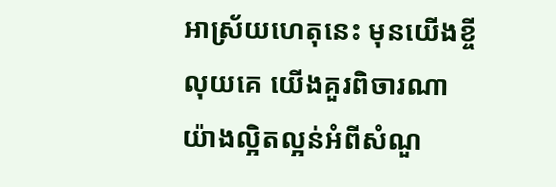អាស្រ័យហេតុនេះ មុនយើងខ្ចីលុយគេ យើងគួរពិចារណាយ៉ាងល្អិតល្អន់អំពីសំណួ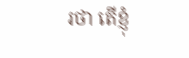រថា តើខ្ញុំ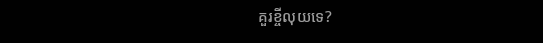គួរខ្ចីលុយទេ?